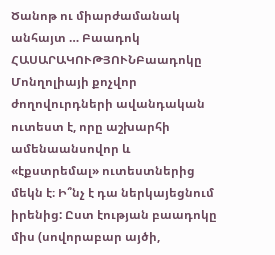Ծանոթ ու միարժամանակ անհայտ … Բաադոկ
ՀԱՍԱՐԱԿՈՒԹՅՈՒՆԲաադոկը Մոնղոլիայի քոչվոր ժողովուրդների ավանդական ուտեստ է, որը աշխարհի ամենաանսովոր և «էքստրեմալ» ուտեստներից մեկն է։ Ի՞նչ է դա ներկայեցնում իրենից: Ըստ էության բաադոկը միս (սովորաբար այծի,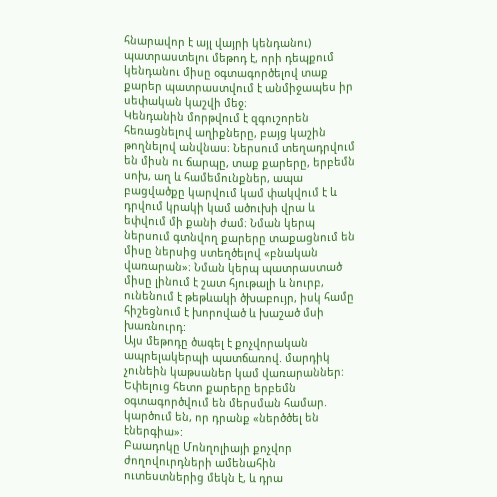հնարավոր է այլ վայրի կենդանու) պատրաստելու մեթոդ է, որի դեպքում կենդանու միսը օգտագործելով տաք քարեր պատրաստվում է անմիջապես իր սեփական կաշվի մեջ։
Կենդանին մորթվում է զգուշորեն հեռացնելով աղիքները, բայց կաշին թողնելով անվնաս։ Ներսում տեղադրվում են միսն ու ճարպը, տաք քարերը, երբեմն սոխ, աղ և համեմունքներ, ապա բացվածքը կարվում կամ փակվում է և դրվում կրակի կամ ածուխի վրա և եփվում մի քանի ժամ։ Նման կերպ ներսում գտնվող քարերը տաքացնում են միսը ներսից ստեղծելով «բնական վառարան»։ Նման կերպ պատրաստած միսը լինում է շատ հյութալի և նուրբ, ունենում է թեթևակի ծխաբույր, իսկ համը հիշեցնում է խորոված և խաշած մսի խառնուրդ:
Այս մեթոդը ծագել է քոչվորական ապրելակերպի պատճառով. մարդիկ չունեին կաթսաներ կամ վառարաններ: Եփելուց հետո քարերը երբեմն օգտագործվում են մերսման համար. կարծում են, որ դրանք «ներծծել են էներգիա»:
Բաադոկը Մոնղոլիայի քոչվոր ժողովուրդների ամենահին ուտեստներից մեկն է, և դրա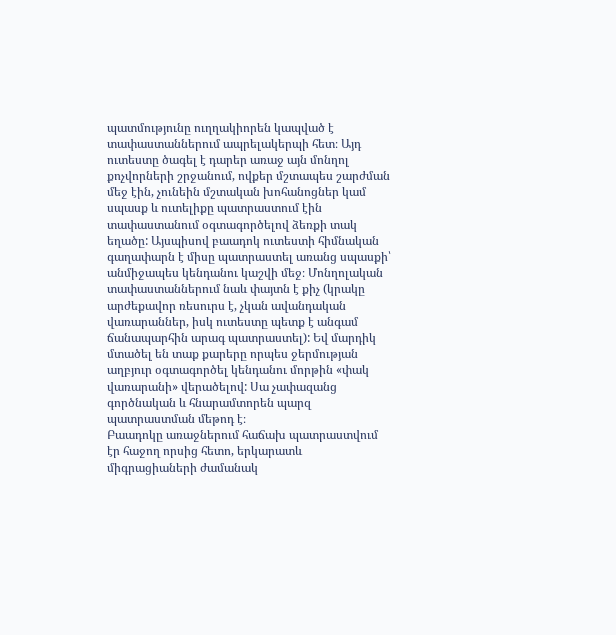պատմությունը ուղղակիորեն կապված է տափաստաններում ապրելակերպի հետ։ Այդ ուտեստը ծագել է դարեր առաջ այն մոնղոլ քոչվորների շրջանում, ովքեր մշտապես շարժման մեջ էին, չունեին մշտական խոհանոցներ կամ սպասք և ուտելիքը պատրաստում էին տափաստանում օգտագործելով ձեռքի տակ եղածը: Այսպիսով բաադոկ ուտեստի հիմնական գաղափարն է միսը պատրաստել առանց սպասքի՝ անմիջապես կենդանու կաշվի մեջ։ Մոնղոլական տափաստաններում նաև փայտն է քիչ (կրակը արժեքավոր ռեսուրս է, չկան ավանդական վառարաններ, իսկ ուտեստը պետք է անգամ ճանապարհին արագ պատրաստել): Եվ մարդիկ մտածել են տաք քարերը որպես ջերմության աղբյուր օգտագործել կենդանու մորթին «փակ վառարանի» վերածելով: Սա չափազանց գործնական և հնարամտորեն պարզ պատրաստման մեթոդ է։
Բաադոկը առաջներում հաճախ պատրաստվում էր հաջող որսից հետո, երկարատև միգրացիաների ժամանակ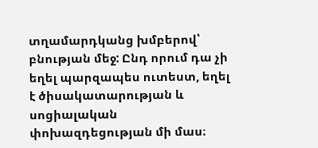տղամարդկանց խմբերով՝ բնության մեջ: Ընդ որում դա չի եղել պարզապես ուտեստ, եղել է ծիսակատարության և սոցիալական փոխազդեցության մի մաս։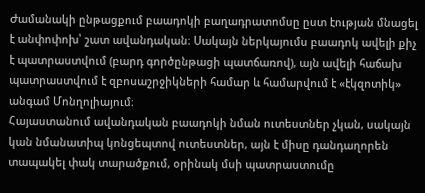Ժամանակի ընթացքում բաադոկի բաղադրատոմսը ըստ էության մնացել է անփոփոխ՝ շատ ավանդական։ Սակայն ներկայումս բաադոկ ավելի քիչ է պատրաստվում (բարդ գործընթացի պատճառով), այն ավելի հաճախ պատրաստվում է զբոսաշրջիկների համար և համարվում է «էկզոտիկ» անգամ Մոնղոլիայում։
Հայաստանում ավանդական բաադոկի նման ուտեստներ չկան, սակայն կան նմանատիպ կոնցեպտով ուտեստներ, այն է միսը դանդաղորեն տապակել փակ տարածքում, օրինակ մսի պատրաստումը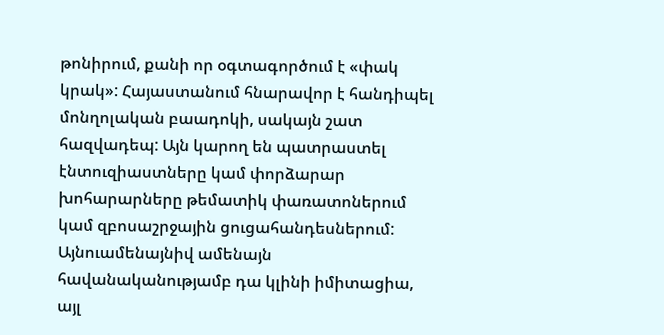թոնիրում, քանի որ օգտագործում է «փակ կրակ»: Հայաստանում հնարավոր է հանդիպել մոնղոլական բաադոկի, սակայն շատ հազվադեպ: Այն կարող են պատրաստել էնտուզիաստները կամ փորձարար խոհարարները թեմատիկ փառատոներում կամ զբոսաշրջային ցուցահանդեսներում: Այնուամենայնիվ ամենայն հավանականությամբ դա կլինի իմիտացիա, այլ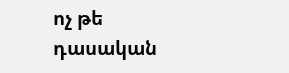ոչ թե դասական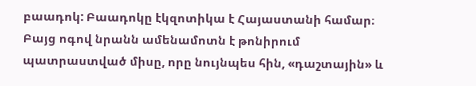բաադոկ: Բաադոկը էկզոտիկա է Հայաստանի համար։ Բայց ոգով նրանն ամենամոտն է թոնիրում պատրաստված միսը, որը նույնպես հին, «դաշտային» և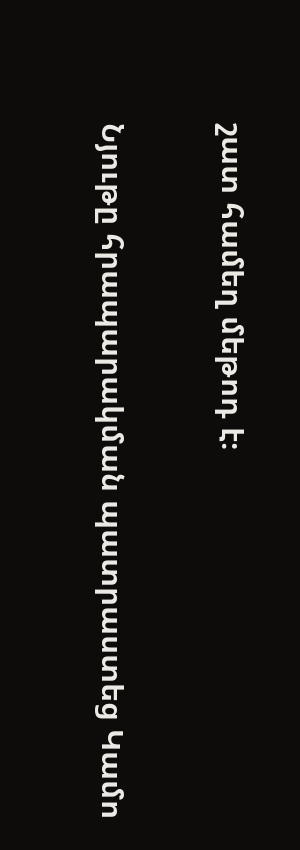շատ համեղ մեթոդ է։

Նյութը հրապարակման պատրաստեց Կամո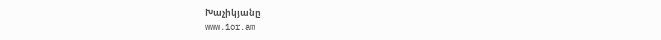Խաչիկյանը
www.1or.am